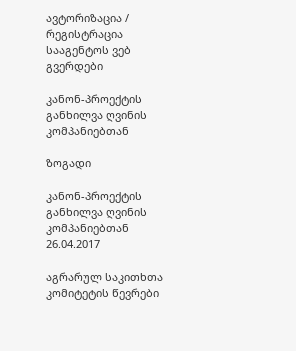ავტორიზაცია / რეგისტრაცია სააგენტოს ვებ გვერდები

კანონ-პროექტის განხილვა ღვინის კომპანიებთან

ზოგადი

კანონ-პროექტის განხილვა ღვინის კომპანიებთან
26.04.2017

აგრარულ საკითხთა კომიტეტის წევრები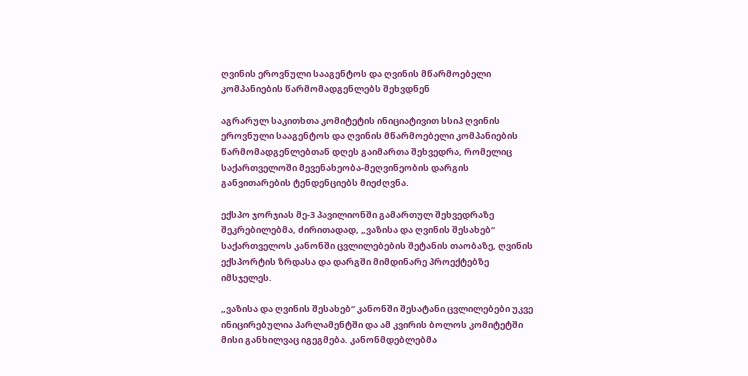ღვინის ეროვნული სააგენტოს და ღვინის მწარმოებელი კომპანიების წარმომადგენლებს შეხვდნენ

აგრარულ საკითხთა კომიტეტის ინიციატივით სსიპ ღვინის ეროვნული სააგენტოს და ღვინის მწარმოებელი კომპანიების წარმომადგენლებთან დღეს გაიმართა შეხვედრა, რომელიც საქართველოში მევენახეობა-მეღვინეობის დარგის განვითარების ტენდენციებს მიეძღვნა.

ექსპო ჯორჯიას მე-3 პავილიონში გამართულ შეხვედრაზე შეკრებილებმა, ძირითადად, „ვაზისა და ღვინის შესახებ“ საქართველოს კანონში ცვლილებების შეტანის თაობაზე, ღვინის ექსპორტის ზრდასა და დარგში მიმდინარე პროექტებზე იმსჯელეს.

„ვაზისა და ღვინის შესახებ“ კანონში შესატანი ცვლილებები უკვე ინიცირებულია პარლამენტში და ამ კვირის ბოლოს კომიტეტში მისი განხილვაც იგეგმება. კანონმდებლებმა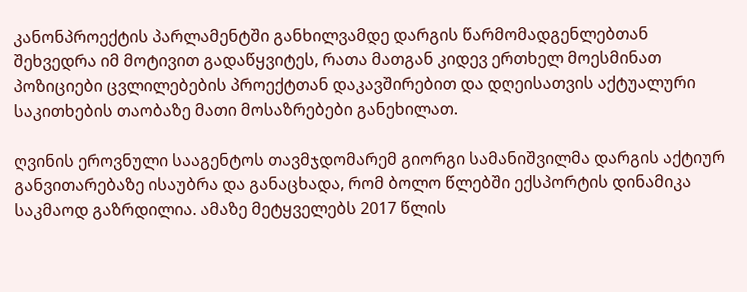კანონპროექტის პარლამენტში განხილვამდე დარგის წარმომადგენლებთან შეხვედრა იმ მოტივით გადაწყვიტეს, რათა მათგან კიდევ ერთხელ მოესმინათ პოზიციები ცვლილებების პროექტთან დაკავშირებით და დღეისათვის აქტუალური საკითხების თაობაზე მათი მოსაზრებები განეხილათ.

ღვინის ეროვნული სააგენტოს თავმჯდომარემ გიორგი სამანიშვილმა დარგის აქტიურ განვითარებაზე ისაუბრა და განაცხადა, რომ ბოლო წლებში ექსპორტის დინამიკა საკმაოდ გაზრდილია. ამაზე მეტყველებს 2017 წლის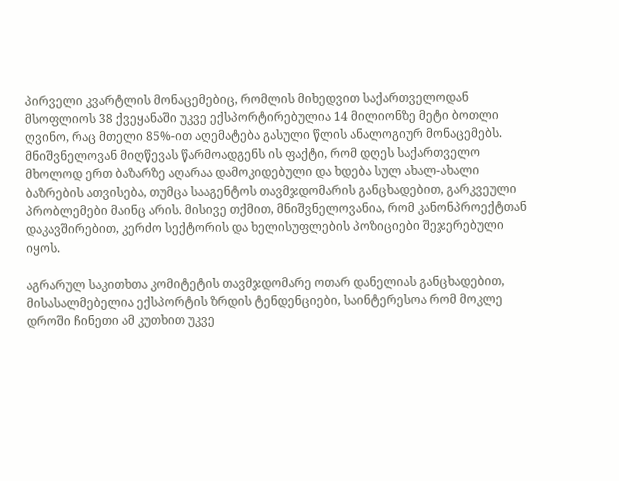პირველი კვარტლის მონაცემებიც, რომლის მიხედვით საქართველოდან მსოფლიოს 38 ქვეყანაში უკვე ექსპორტირებულია 14 მილიონზე მეტი ბოთლი ღვინო, რაც მთელი 85%-ით აღემატება გასული წლის ანალოგიურ მონაცემებს. მნიშვნელოვან მიღწევას წარმოადგენს ის ფაქტი, რომ დღეს საქართველო მხოლოდ ერთ ბაზარზე აღარაა დამოკიდებული და ხდება სულ ახალ-ახალი ბაზრების ათვისება, თუმცა სააგენტოს თავმჯდომარის განცხადებით, გარკვეული პრობლემები მაინც არის. მისივე თქმით, მნიშვნელოვანია, რომ კანონპროექტთან დაკავშირებით, კერძო სექტორის და ხელისუფლების პოზიციები შეჯერებული იყოს.

აგრარულ საკითხთა კომიტეტის თავმჯდომარე ოთარ დანელიას განცხადებით, მისასალმებელია ექსპორტის ზრდის ტენდენციები, საინტერესოა რომ მოკლე დროში ჩინეთი ამ კუთხით უკვე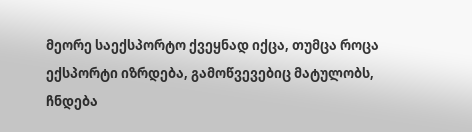მეორე საექსპორტო ქვეყნად იქცა, თუმცა როცა ექსპორტი იზრდება, გამოწვევებიც მატულობს, ჩნდება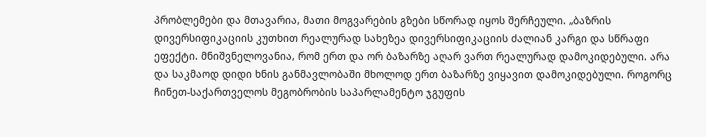პრობლემები და მთავარია, მათი მოგვარების გზები სწორად იყოს შერჩეული. „ბაზრის დივერსიფიკაციის კუთხით რეალურად სახეზეა დივერსიფიკაციის ძალიან კარგი და სწრაფი ეფექტი. მნიშვნელოვანია, რომ ერთ და ორ ბაზარზე აღარ ვართ რეალურად დამოკიდებული. არა და საკმაოდ დიდი ხნის განმავლობაში მხოლოდ ერთ ბაზარზე ვიყავით დამოკიდებული. როგორც ჩინეთ-საქართველოს მეგობრობის საპარლამენტო ჯგუფის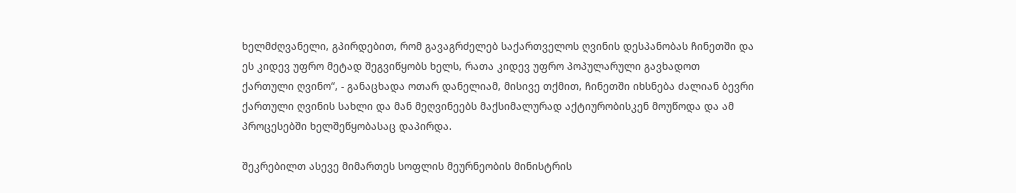ხელმძღვანელი, გპირდებით, რომ გავაგრძელებ საქართველოს ღვინის დესპანობას ჩინეთში და ეს კიდევ უფრო მეტად შეგვიწყობს ხელს, რათა კიდევ უფრო პოპულარული გავხადოთ ქართული ღვინო“, - განაცხადა ოთარ დანელიამ, მისივე თქმით, ჩინეთში იხსნება ძალიან ბევრი ქართული ღვინის სახლი და მან მეღვინეებს მაქსიმალურად აქტიურობისკენ მოუწოდა და ამ პროცესებში ხელშეწყობასაც დაპირდა.

შეკრებილთ ასევე მიმართეს სოფლის მეურნეობის მინისტრის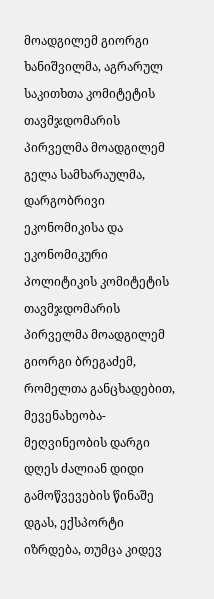მოადგილემ გიორგი ხანიშვილმა, აგრარულ საკითხთა კომიტეტის თავმჯდომარის პირველმა მოადგილემ გელა სამხარაულმა, დარგობრივი ეკონომიკისა და ეკონომიკური პოლიტიკის კომიტეტის თავმჯდომარის პირველმა მოადგილემ გიორგი ბრეგაძემ, რომელთა განცხადებით, მევენახეობა-მეღვინეობის დარგი დღეს ძალიან დიდი გამოწვევების წინაშე დგას, ექსპორტი იზრდება, თუმცა კიდევ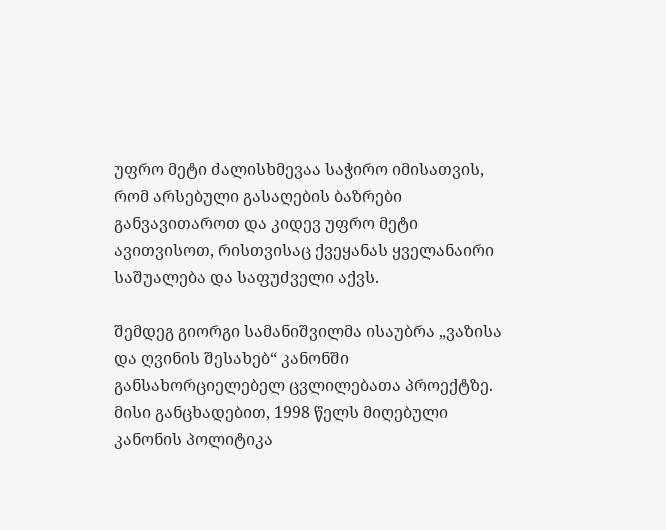უფრო მეტი ძალისხმევაა საჭირო იმისათვის, რომ არსებული გასაღების ბაზრები განვავითაროთ და კიდევ უფრო მეტი ავითვისოთ, რისთვისაც ქვეყანას ყველანაირი საშუალება და საფუძველი აქვს.

შემდეგ გიორგი სამანიშვილმა ისაუბრა „ვაზისა და ღვინის შესახებ“ კანონში განსახორციელებელ ცვლილებათა პროექტზე. მისი განცხადებით, 1998 წელს მიღებული კანონის პოლიტიკა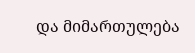და მიმართულება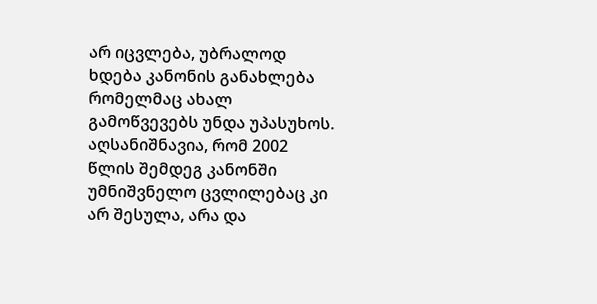არ იცვლება, უბრალოდ ხდება კანონის განახლება რომელმაც ახალ გამოწვევებს უნდა უპასუხოს. აღსანიშნავია, რომ 2002 წლის შემდეგ კანონში უმნიშვნელო ცვლილებაც კი არ შესულა, არა და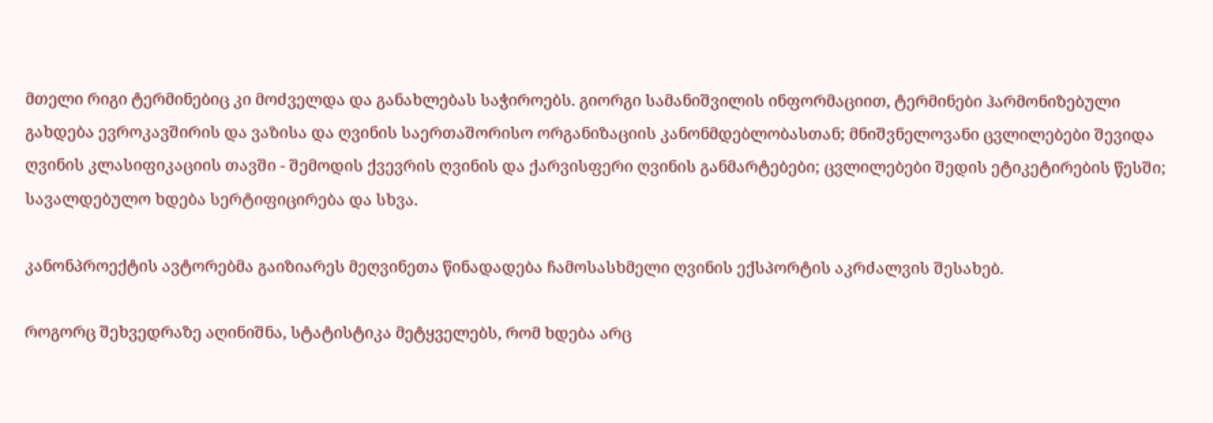მთელი რიგი ტერმინებიც კი მოძველდა და განახლებას საჭიროებს. გიორგი სამანიშვილის ინფორმაციით, ტერმინები ჰარმონიზებული გახდება ევროკავშირის და ვაზისა და ღვინის საერთაშორისო ორგანიზაციის კანონმდებლობასთან; მნიშვნელოვანი ცვლილებები შევიდა ღვინის კლასიფიკაციის თავში - შემოდის ქვევრის ღვინის და ქარვისფერი ღვინის განმარტებები; ცვლილებები შედის ეტიკეტირების წესში; სავალდებულო ხდება სერტიფიცირება და სხვა.

კანონპროექტის ავტორებმა გაიზიარეს მეღვინეთა წინადადება ჩამოსასხმელი ღვინის ექსპორტის აკრძალვის შესახებ.

როგორც შეხვედრაზე აღინიშნა, სტატისტიკა მეტყველებს, რომ ხდება არც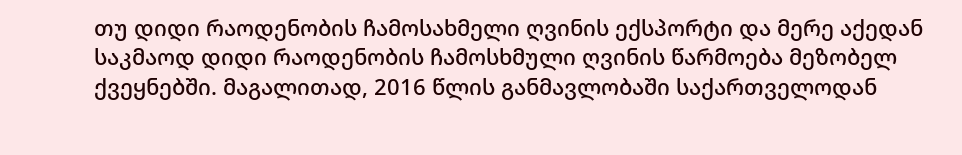თუ დიდი რაოდენობის ჩამოსახმელი ღვინის ექსპორტი და მერე აქედან საკმაოდ დიდი რაოდენობის ჩამოსხმული ღვინის წარმოება მეზობელ ქვეყნებში. მაგალითად, 2016 წლის განმავლობაში საქართველოდან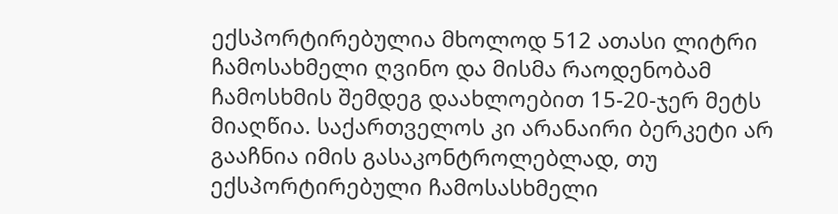ექსპორტირებულია მხოლოდ 512 ათასი ლიტრი ჩამოსახმელი ღვინო და მისმა რაოდენობამ ჩამოსხმის შემდეგ დაახლოებით 15-20-ჯერ მეტს მიაღწია. საქართველოს კი არანაირი ბერკეტი არ გააჩნია იმის გასაკონტროლებლად, თუ ექსპორტირებული ჩამოსასხმელი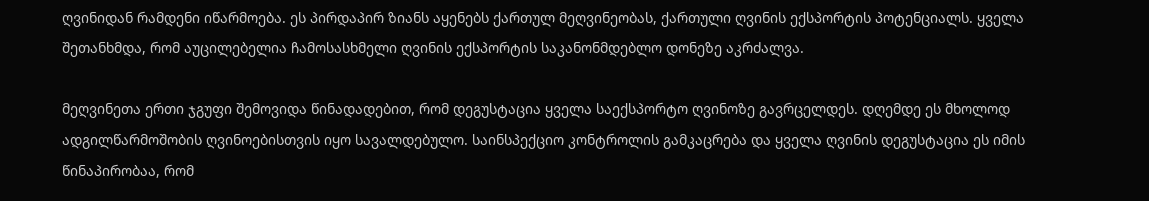ღვინიდან რამდენი იწარმოება. ეს პირდაპირ ზიანს აყენებს ქართულ მეღვინეობას, ქართული ღვინის ექსპორტის პოტენციალს. ყველა შეთანხმდა, რომ აუცილებელია ჩამოსასხმელი ღვინის ექსპორტის საკანონმდებლო დონეზე აკრძალვა.

მეღვინეთა ერთი ჯგუფი შემოვიდა წინადადებით, რომ დეგუსტაცია ყველა საექსპორტო ღვინოზე გავრცელდეს. დღემდე ეს მხოლოდ ადგილწარმოშობის ღვინოებისთვის იყო სავალდებულო. საინსპექციო კონტროლის გამკაცრება და ყველა ღვინის დეგუსტაცია ეს იმის წინაპირობაა, რომ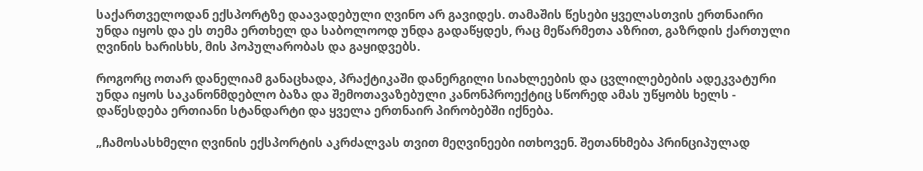საქართველოდან ექსპორტზე დაავადებული ღვინო არ გავიდეს. თამაშის წესები ყველასთვის ერთნაირი უნდა იყოს და ეს თემა ერთხელ და საბოლოოდ უნდა გადაწყდეს, რაც მეწარმეთა აზრით, გაზრდის ქართული ღვინის ხარისხს, მის პოპულარობას და გაყიდვებს.

როგორც ოთარ დანელიამ განაცხადა, პრაქტიკაში დანერგილი სიახლეების და ცვლილებების ადეკვატური უნდა იყოს საკანონმდებლო ბაზა და შემოთავაზებული კანონპროექტიც სწორედ ამას უწყობს ხელს - დაწესდება ერთიანი სტანდარტი და ყველა ერთნაირ პირობებში იქნება.

„ჩამოსასხმელი ღვინის ექსპორტის აკრძალვას თვით მეღვინეები ითხოვენ. შეთანხმება პრინციპულად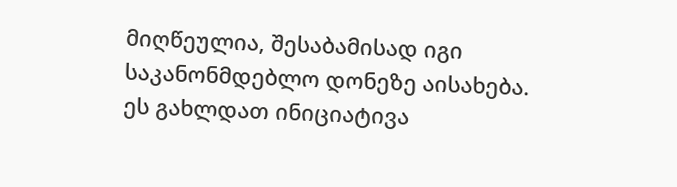მიღწეულია, შესაბამისად იგი საკანონმდებლო დონეზე აისახება. ეს გახლდათ ინიციატივა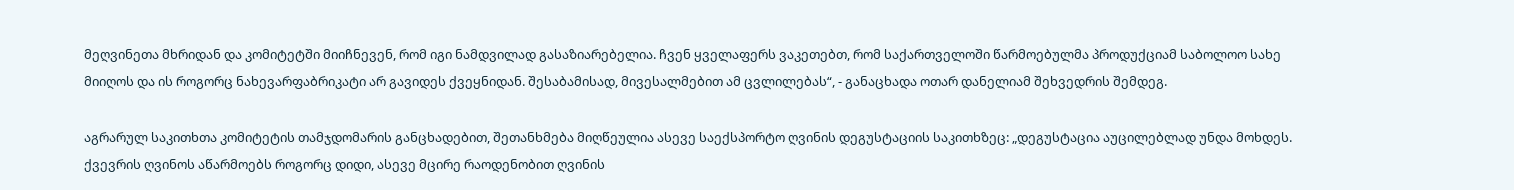მეღვინეთა მხრიდან და კომიტეტში მიიჩნევენ, რომ იგი ნამდვილად გასაზიარებელია. ჩვენ ყველაფერს ვაკეთებთ, რომ საქართველოში წარმოებულმა პროდუქციამ საბოლოო სახე მიიღოს და ის როგორც ნახევარფაბრიკატი არ გავიდეს ქვეყნიდან. შესაბამისად, მივესალმებით ამ ცვლილებას“, - განაცხადა ოთარ დანელიამ შეხვედრის შემდეგ.

აგრარულ საკითხთა კომიტეტის თამჯდომარის განცხადებით, შეთანხმება მიღწეულია ასევე საექსპორტო ღვინის დეგუსტაციის საკითხზეც: „დეგუსტაცია აუცილებლად უნდა მოხდეს. ქვევრის ღვინოს აწარმოებს როგორც დიდი, ასევე მცირე რაოდენობით ღვინის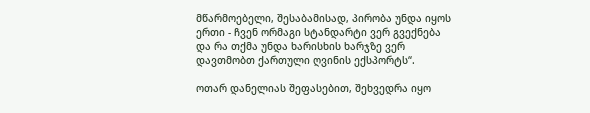მწარმოებელი, შესაბამისად, პირობა უნდა იყოს ერთი - ჩვენ ორმაგი სტანდარტი ვერ გვექნება და რა თქმა უნდა ხარისხის ხარჯზე ვერ დავთმობთ ქართული ღვინის ექსპორტს“.

ოთარ დანელიას შეფასებით, შეხვედრა იყო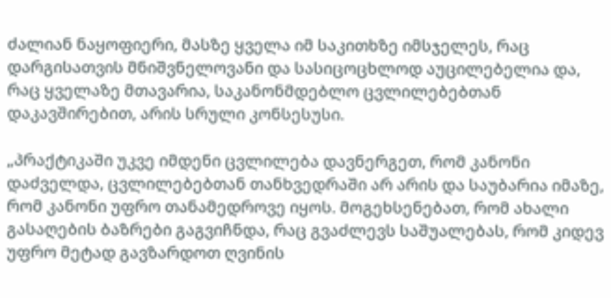ძალიან ნაყოფიერი, მასზე ყველა იმ საკითხზე იმსჯელეს, რაც დარგისათვის მნიშვნელოვანი და სასიცოცხლოდ აუცილებელია და, რაც ყველაზე მთავარია, საკანონმდებლო ცვლილებებთან დაკავშირებით, არის სრული კონსესუსი.

„პრაქტიკაში უკვე იმდენი ცვლილება დავნერგეთ, რომ კანონი დაძველდა, ცვლილებებთან თანხვედრაში არ არის და საუბარია იმაზე, რომ კანონი უფრო თანამედროვე იყოს. მოგეხსენებათ, რომ ახალი გასაღების ბაზრები გაგვიჩნდა, რაც გვაძლევს საშუალებას, რომ კიდევ უფრო მეტად გავზარდოთ ღვინის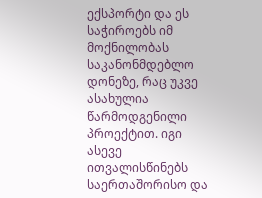ექსპორტი და ეს საჭიროებს იმ მოქნილობას საკანონმდებლო დონეზე, რაც უკვე ასახულია წარმოდგენილი პროექტით. იგი ასევე ითვალისწინებს საერთაშორისო და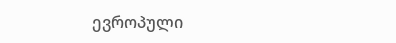ევროპული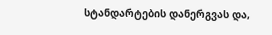სტანდარტების დანერგვას და,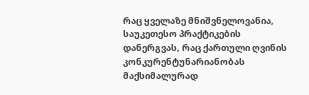რაც ყველაზე მნიშვნელოვანია, საუკეთესო პრაქტიკების დანერგვას, რაც ქართული ღვინის კონკურენტუნარიანობას მაქსიმალურად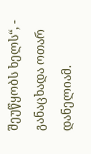შეუწყობს ხელს“, - განაცხადა ოთარ დანელიამ.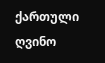ქართული ღვინო